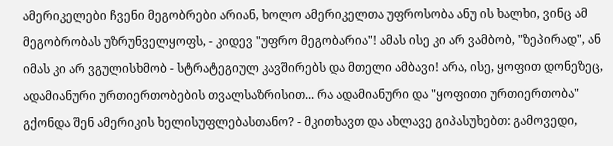ამერიკელები ჩვენი მეგობრები არიან, ხოლო ამერიკელთა უფროსობა ანუ ის ხალხი, ვინც ამ მეგობრობას უზრუნველყოფს, - კიდევ "უფრო მეგობარია"! ამას ისე კი არ ვამბობ, "ზეპირად", ან იმას კი არ ვგულისხმობ - სტრატეგიულ კავშირებს და მთელი ამბავი! არა, ისე, ყოფით დონეზეც, ადამიანური ურთიერთობების თვალსაზრისით... რა ადამიანური და "ყოფითი ურთიერთობა" გქონდა შენ ამერიკის ხელისუფლებასთანო? - მკითხავთ და ახლავე გიპასუხებთ: გამოვედი,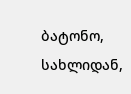ბატონო, სახლიდან,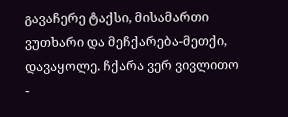გავაჩერე ტაქსი, მისამართი ვუთხარი და მეჩქარება-მეთქი, დავაყოლე. ჩქარა ვერ ვივლითო -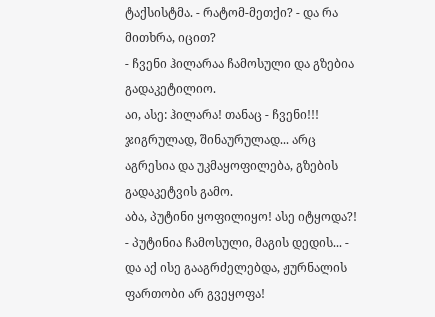ტაქსისტმა. - რატომ-მეთქი? - და რა მითხრა, იცით?
- ჩვენი ჰილარაა ჩამოსული და გზებია გადაკეტილიო.
აი, ასე: ჰილარა! თანაც - ჩვენი!!! ჯიგრულად, შინაურულად... არც აგრესია და უკმაყოფილება, გზების გადაკეტვის გამო.
აბა, პუტინი ყოფილიყო! ასე იტყოდა?!
- პუტინია ჩამოსული, მაგის დედის... - და აქ ისე გააგრძელებდა, ჟურნალის ფართობი არ გვეყოფა!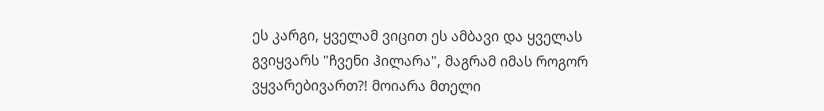ეს კარგი, ყველამ ვიცით ეს ამბავი და ყველას გვიყვარს "ჩვენი ჰილარა", მაგრამ იმას როგორ ვყვარებივართ?! მოიარა მთელი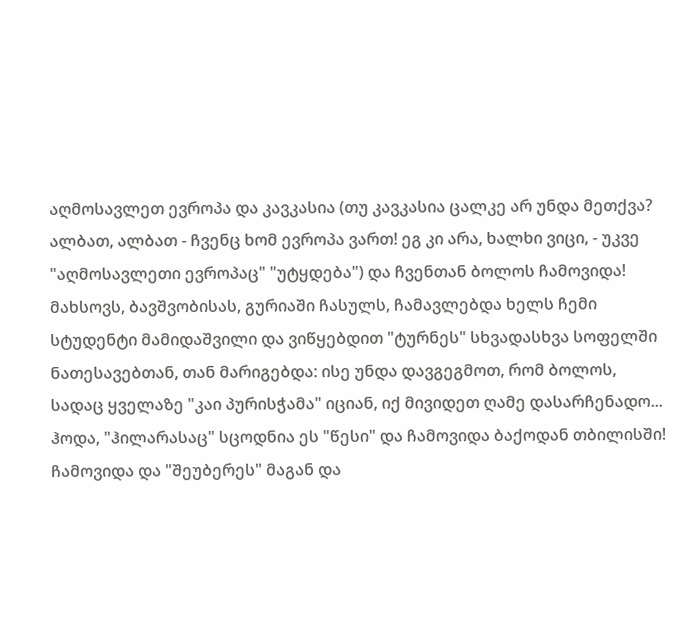აღმოსავლეთ ევროპა და კავკასია (თუ კავკასია ცალკე არ უნდა მეთქვა? ალბათ, ალბათ - ჩვენც ხომ ევროპა ვართ! ეგ კი არა, ხალხი ვიცი, - უკვე "აღმოსავლეთი ევროპაც" "უტყდება") და ჩვენთან ბოლოს ჩამოვიდა! მახსოვს, ბავშვობისას, გურიაში ჩასულს, ჩამავლებდა ხელს ჩემი სტუდენტი მამიდაშვილი და ვიწყებდით "ტურნეს" სხვადასხვა სოფელში ნათესავებთან, თან მარიგებდა: ისე უნდა დავგეგმოთ, რომ ბოლოს, სადაც ყველაზე "კაი პურისჭამა" იციან, იქ მივიდეთ ღამე დასარჩენადო... ჰოდა, "ჰილარასაც" სცოდნია ეს "წესი" და ჩამოვიდა ბაქოდან თბილისში!
ჩამოვიდა და "შეუბერეს" მაგან და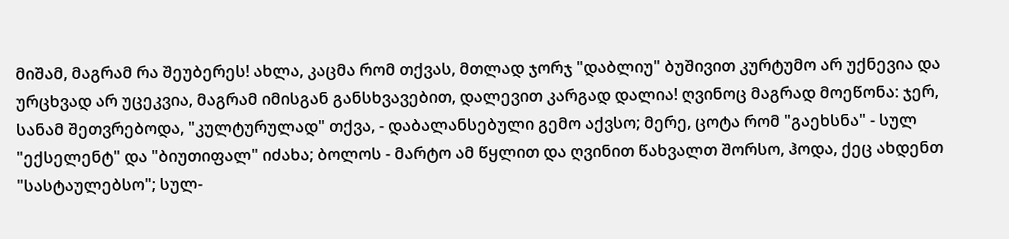მიშამ, მაგრამ რა შეუბერეს! ახლა, კაცმა რომ თქვას, მთლად ჯორჯ "დაბლიუ" ბუშივით კურტუმო არ უქნევია და ურცხვად არ უცეკვია, მაგრამ იმისგან განსხვავებით, დალევით კარგად დალია! ღვინოც მაგრად მოეწონა: ჯერ, სანამ შეთვრებოდა, "კულტურულად" თქვა, - დაბალანსებული გემო აქვსო; მერე, ცოტა რომ "გაეხსნა" - სულ "ექსელენტ" და "ბიუთიფალ" იძახა; ბოლოს - მარტო ამ წყლით და ღვინით წახვალთ შორსო, ჰოდა, ქეც ახდენთ "სასტაულებსო"; სულ-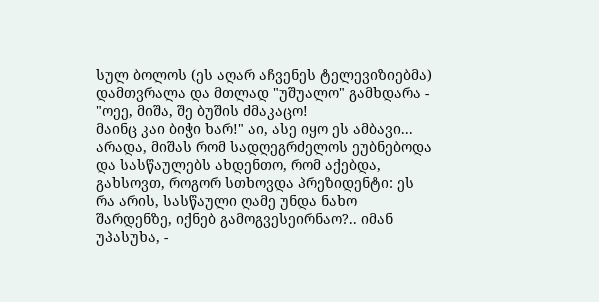სულ ბოლოს (ეს აღარ აჩვენეს ტელევიზიებმა) დამთვრალა და მთლად "უშუალო" გამხდარა - "ოეე, მიშა, შე ბუშის ძმაკაცო!
მაინც კაი ბიჭი ხარ!" აი, ასე იყო ეს ამბავი... არადა, მიშას რომ სადღეგრძელოს ეუბნებოდა და სასწაულებს ახდენთო, რომ აქებდა, გახსოვთ, როგორ სთხოვდა პრეზიდენტი: ეს რა არის, სასწაული ღამე უნდა ნახო შარდენზე, იქნებ გამოგვესეირნაო?.. იმან უპასუხა, -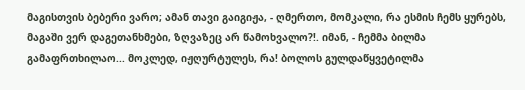მაგისთვის ბებერი ვარო; ამან თავი გაიგიჟა, - ღმერთო, მომკალი, რა ესმის ჩემს ყურებს, მაგაში ვერ დაგეთანხმები, ზღვაზეც არ წამოხვალო?!. იმან, - ჩემმა ბილმა გამაფრთხილაო... მოკლედ, იჟღურტულეს, რა! ბოლოს გულდაწყვეტილმა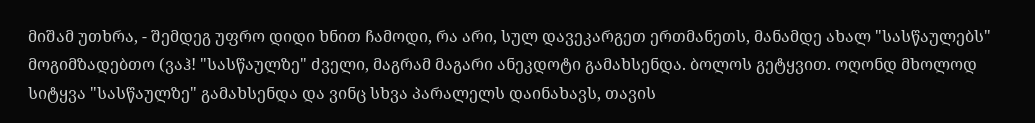მიშამ უთხრა, - შემდეგ უფრო დიდი ხნით ჩამოდი, რა არი, სულ დავეკარგეთ ერთმანეთს, მანამდე ახალ "სასწაულებს" მოგიმზადებთო (ვაჰ! "სასწაულზე" ძველი, მაგრამ მაგარი ანეკდოტი გამახსენდა. ბოლოს გეტყვით. ოღონდ მხოლოდ სიტყვა "სასწაულზე" გამახსენდა და ვინც სხვა პარალელს დაინახავს, თავის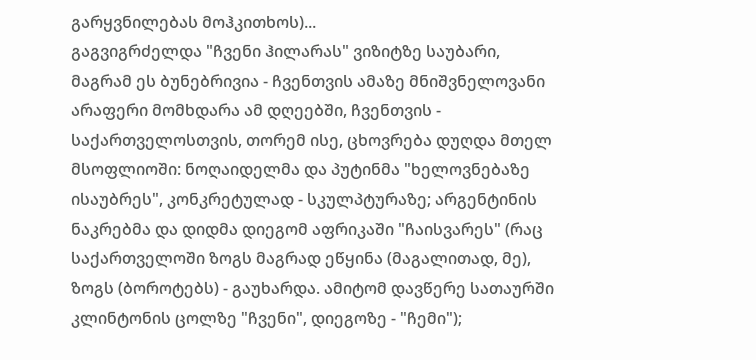გარყვნილებას მოჰკითხოს)...
გაგვიგრძელდა "ჩვენი ჰილარას" ვიზიტზე საუბარი, მაგრამ ეს ბუნებრივია - ჩვენთვის ამაზე მნიშვნელოვანი არაფერი მომხდარა ამ დღეებში, ჩვენთვის - საქართველოსთვის, თორემ ისე, ცხოვრება დუღდა მთელ მსოფლიოში: ნოღაიდელმა და პუტინმა "ხელოვნებაზე ისაუბრეს", კონკრეტულად - სკულპტურაზე; არგენტინის ნაკრებმა და დიდმა დიეგომ აფრიკაში "ჩაისვარეს" (რაც საქართველოში ზოგს მაგრად ეწყინა (მაგალითად, მე), ზოგს (ბოროტებს) - გაუხარდა. ამიტომ დავწერე სათაურში კლინტონის ცოლზე "ჩვენი", დიეგოზე - "ჩემი");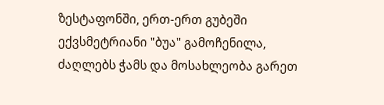ზესტაფონში, ერთ-ერთ გუბეში ექვსმეტრიანი "ბუა" გამოჩენილა, ძაღლებს ჭამს და მოსახლეობა გარეთ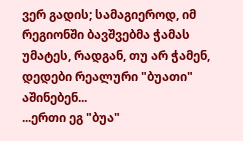ვერ გადის; სამაგიეროდ, იმ რეგიონში ბავშვებმა ჭამას უმატეს, რადგან, თუ არ ჭამენ, დედები რეალური "ბუათი" აშინებენ...
...ერთი ეგ "ბუა"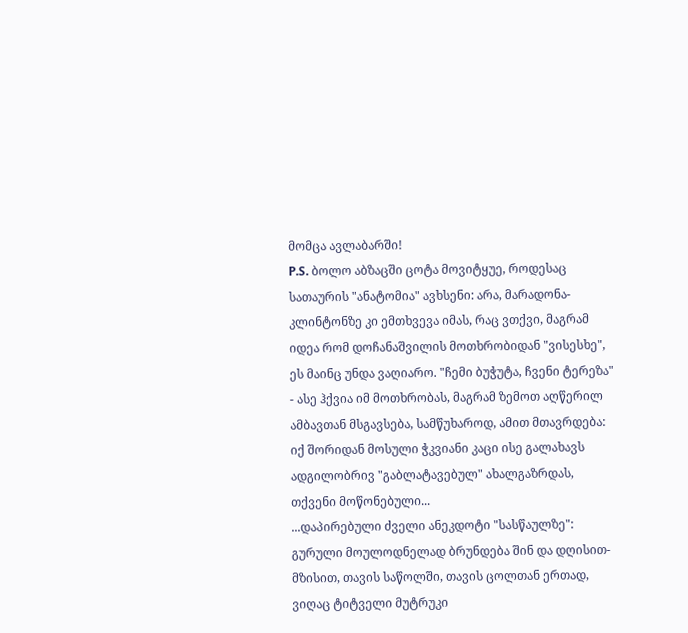მომცა ავლაბარში!
P.S. ბოლო აბზაცში ცოტა მოვიტყუე, როდესაც სათაურის "ანატომია" ავხსენი: არა, მარადონა-კლინტონზე კი ემთხვევა იმას, რაც ვთქვი, მაგრამ იდეა რომ დოჩანაშვილის მოთხრობიდან "ვისესხე", ეს მაინც უნდა ვაღიარო. "ჩემი ბუჭუტა, ჩვენი ტერეზა" - ასე ჰქვია იმ მოთხრობას, მაგრამ ზემოთ აღწერილ ამბავთან მსგავსება, სამწუხაროდ, ამით მთავრდება: იქ შორიდან მოსული ჭკვიანი კაცი ისე გალახავს ადგილობრივ "გაბლატავებულ" ახალგაზრდას, თქვენი მოწონებული...
...დაპირებული ძველი ანეკდოტი "სასწაულზე":
გურული მოულოდნელად ბრუნდება შინ და დღისით-მზისით, თავის საწოლში, თავის ცოლთან ერთად, ვიღაც ტიტველი მუტრუკი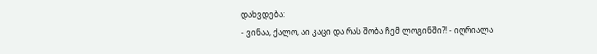დახვდება:
- ვინაა, ქალო, აი კაცი და რას შობა ჩემ ლოგინში?! - იღრიალა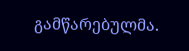გამწარებულმა.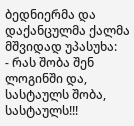ბედნიერმა და დაქანცულმა ქალმა მშვიდად უპასუხა:
- რას შობა შენ ლოგინში და, სასტაულს შობა, სასტაულს!!!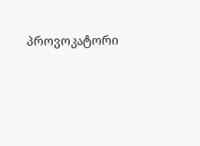პროვოკატორი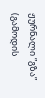ჟურნალი ”გზა”
(გამოდის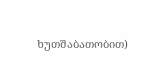ხუთშაბათობით)